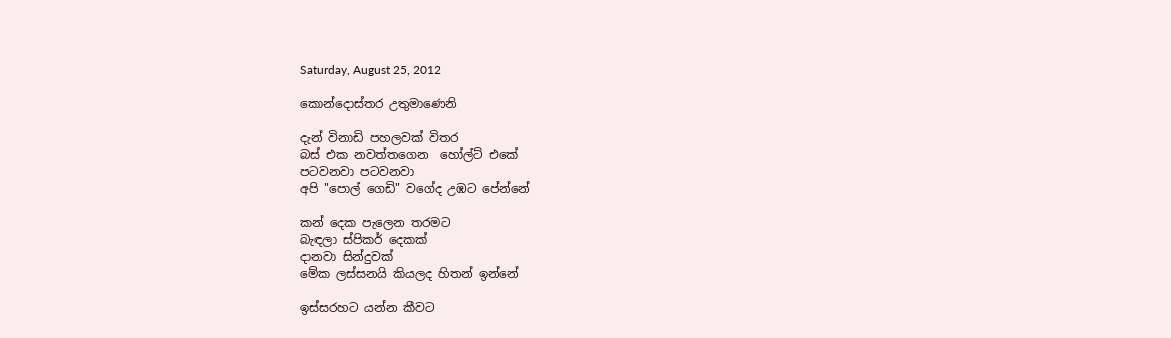Saturday, August 25, 2012

කොන්දොස්තර උතුමාණෙනි

දැන් විනාඩි පහලවක් විතර
බස් එක නවත්තගෙන  හෝල්ට් එකේ
පටවනවා පටවනවා
අපි "පොල් ගෙඩි" වගේද උඹට පේන්නේ

කන් දෙක පැලෙන තරමට
බැඳලා ස්පිකර් දෙකක්
දානවා සින්දුවක්
මේක ලස්සනයි කියලද හිතන් ඉන්නේ

ඉස්සරහට යන්න කීවට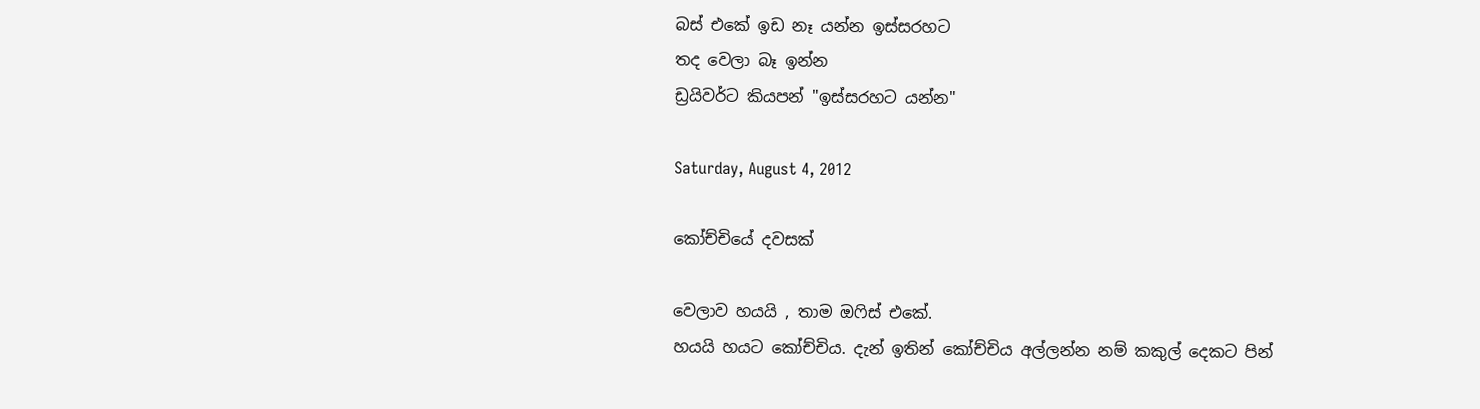බස් එකේ ඉඩ නෑ යන්න ඉස්සරහට
තද වෙලා බෑ ඉන්න
ඩ්‍රයිවර්ට කියපන් "ඉස්සරහට යන්න"

Saturday, August 4, 2012

කෝච්චියේ දවසක්

වෙලාව හයයි , තාම ඔෆිස් එකේ.
හයයි හයට කෝච්චිය. දැන් ඉතින් කෝච්චිය අල්ලන්න නම් කකුල් දෙකට පින්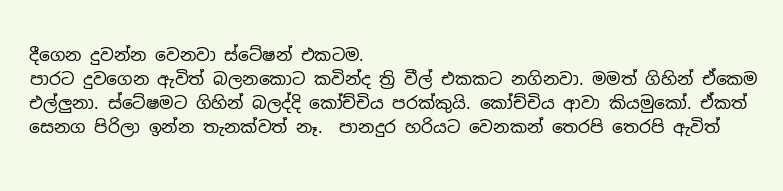දීගෙන දුවන්න වෙනවා ස්ටේෂන් එකටම.
පාරට දුවගෙන ඇවිත් බලනකොට කවින්ද ත්‍රි වීල් එකකට නගිනවා. මමත් ගිහින් ඒකෙම එල්ලුනා. ස්ටේෂමට ගිහින් බලද්දි කෝච්චිය පරක්කුයි. කෝච්චිය ආවා කියමුකෝ. ඒකත් සෙනග පිරිලා ඉන්න තැනක්වත් නෑ.  පානදුර හරියට වෙනකන් තෙරපි තෙරපි ඇවිත්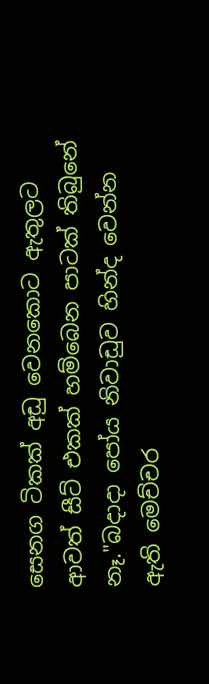සෙනග ටිකක් අඩු වෙනකොට ඇතුලට ආවත් සීට් එකක් හම්බෙන පාටක් තිබුනේ නෑ."බදාදා පෝය නිවාඩුව හින්ද වෙන්න ඇති මෙච්චර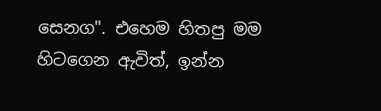සෙනග". එහෙම හිතපු මම හිටගෙන ඇවිත්, ඉන්න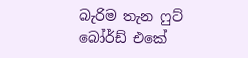බැරිම තැන ෆුට් බෝර්ඩ් එකේ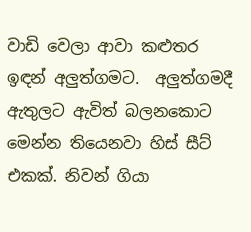වාඩි වෙලා ආවා කළුතර ඉඳන් අලුත්ගමට.  අලුත්ගමදී ඇතුලට ඇවිත් බලනකොට මෙන්න තියෙනවා හිස් සීට් එකක්. නිවන් ගියා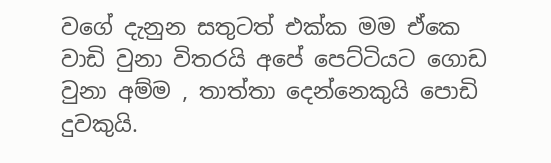වගේ දැනුන සතුටත් එක්ක මම ඒකෙ වාඩි වුනා විතරයි අපේ පෙට්ටියට ගොඩ වුනා අම්ම , තාත්තා දෙන්නෙකුයි පොඩි දුවකුයි.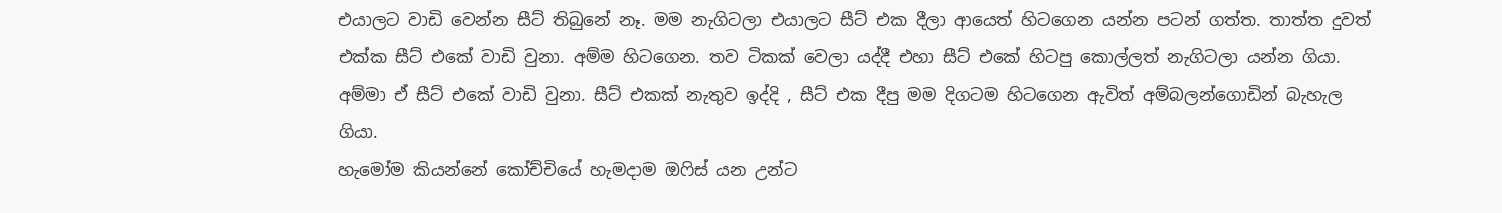එයාලට වාඩි වෙන්න සීට් තිබුනේ නෑ. මම නැගිටලා එයාලට සීට් එක දීලා ආයෙත් හිටගෙන යන්න පටන් ගත්ත. තාත්ත දුවත් එක්ක සීට් එකේ වාඩි වුනා. අම්ම හිටගෙන. තව ටිකක් වෙලා යද්දී එහා සීට් එකේ හිටපු කොල්ලත් නැගිටලා යන්න ගියා. අම්මා ඒ සීට් එකේ වාඩි වුනා. සීට් එකක් නැතුව ඉද්දි , සීට් එක දීපු මම දිගටම හිටගෙන ඇවිත් අම්බලන්ගොඩින් බැහැල ගියා.
හැමෝම කියන්නේ කෝච්චියේ හැමදාම ඔෆිස් යන උන්ට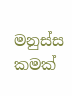මනුස්ස කමක්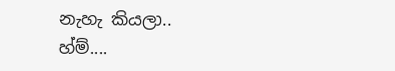නැහැ කියලා..
හ්ම්....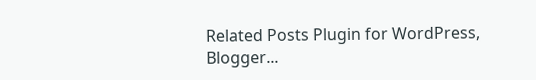Related Posts Plugin for WordPress, Blogger...